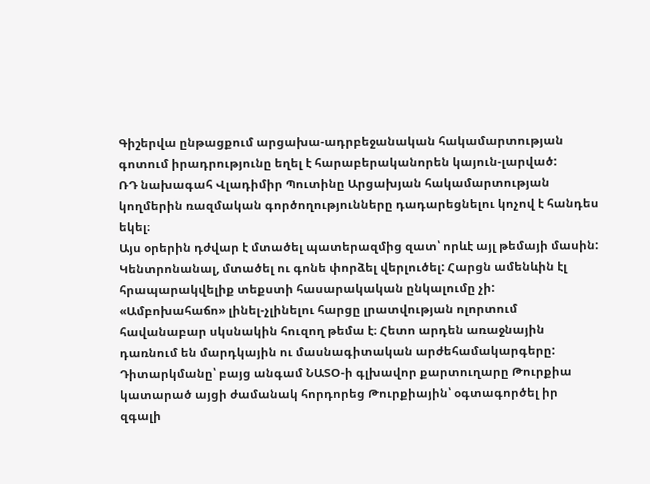Գիշերվա ընթացքում արցախա-ադրբեջանական հակամարտության գոտում իրադրությունը եղել է հարաբերականորեն կայուն-լարված:
ՌԴ նախագահ Վլադիմիր Պուտինը Արցախյան հակամարտության կողմերին ռազմական գործողությունները դադարեցնելու կոչով է հանդես եկել։
Այս օրերին դժվար է մտածել պատերազմից զատ՝ որևէ այլ թեմայի մասին: Կենտրոնանալ, մտածել ու գոնե փորձել վերլուծել: Հարցն ամենևին էլ հրապարակվելիք տեքստի հասարակական ընկալումը չի: «Ամբոխահաճո» լինել-չլինելու հարցը լրատվության ոլորտում հավանաբար սկսնակին հուզող թեմա է։ Հետո արդեն առաջնային դառնում են մարդկային ու մասնագիտական արժեհամակարգերը:
Դիտարկմանը՝ բայց անգամ ՆԱՏՕ-ի գլխավոր քարտուղարը Թուրքիա կատարած այցի ժամանակ հորդորեց Թուրքիային՝ օգտագործել իր զգալի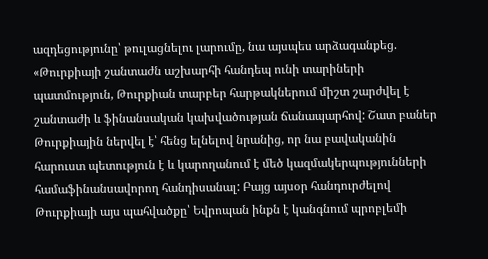ազդեցությունը՝ թուլացնելու լարումը, նա այսպես արձագանքեց. «Թուրքիայի շանտաժն աշխարհի հանդեպ ունի տարիների պատմություն, Թուրքիան տարբեր հարթակներում միշտ շարժվել է շանտաժի և ֆինանսական կախվածության ճանապարհով: Շատ բաներ Թուրքիային ներվել է՝ հենց ելնելով նրանից, որ նա բավականին հարուստ պետություն է և կարողանում է մեծ կազմակերպությունների համաֆինանսավորող հանդիսանալ: Բայց այսօր հանդուրժելով Թուրքիայի այս պահվածքը՝ Եվրոպան ինքն է կանգնում պրոբլեմի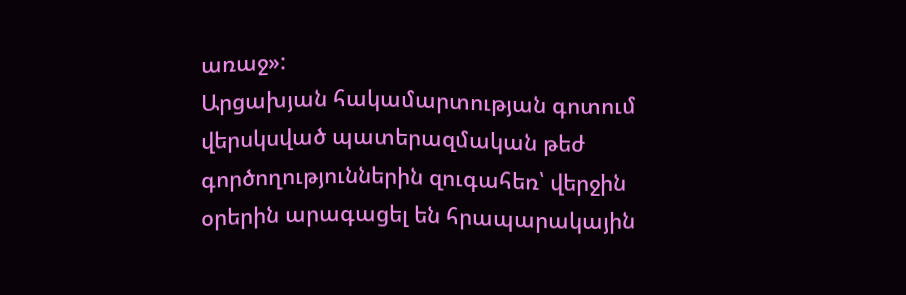առաջ»:
Արցախյան հակամարտության գոտում վերսկսված պատերազմական թեժ գործողություններին զուգահեռ՝ վերջին օրերին արագացել են հրապարակային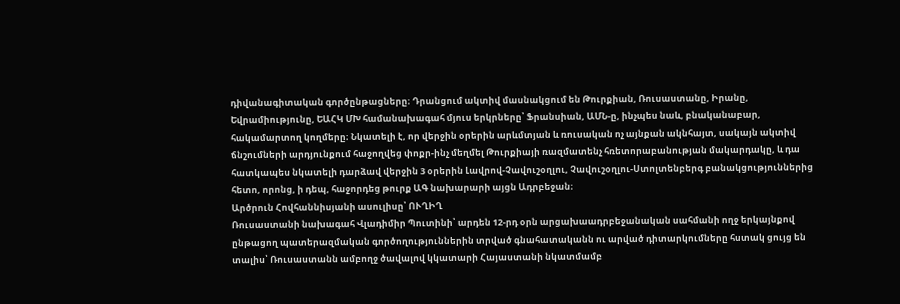դիվանագիտական գործընթացները։ Դրանցում ակտիվ մասնակցում են Թուրքիան, Ռուսաստանը, Իրանը, Եվրամիությունը, ԵԱՀԿ ՄԽ համանախագահ մյուս երկրները՝ Ֆրանսիան, ԱՄՆ-ը, ինչպես նաև, բնականաբար, հակամարտող կողմերը։ Նկատելի է, որ վերջին օրերին արևմտյան և ռուսական ոչ այնքան ակնհայտ, սակայն ակտիվ ճնշումների արդյունքում հաջողվեց փոքր-ինչ մեղմել Թուրքիայի ռազմատենչ հռետորաբանության մակարդակը, և դա հատկապես նկատելի դարձավ վերջին 3 օրերին Լավրով-Չավուշօղլու, Չավուշօղլու-Ստոլտենբերգ բանակցություններից հետո, որոնց, ի դեպ, հաջորդեց թուրք ԱԳ նախարարի այցն Ադրբեջան։
Արծրուն Հովհաննիսյանի ասուլիսը՝ ՈՒՂԻՂ
Ռուսաստանի նախագահ Վլադիմիր Պուտինի՝ արդեն 12-րդ օրն արցախաադրբեջանական սահմանի ողջ երկայնքով ընթացող պատերազմական գործողություններին տրված գնահատականն ու արված դիտարկումները հստակ ցույց են տալիս՝ Ռուսաստանն ամբողջ ծավալով կկատարի Հայաստանի նկատմամբ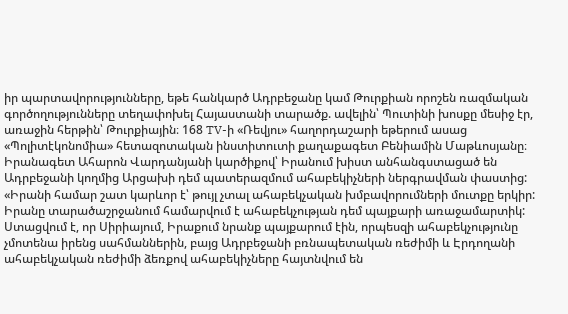իր պարտավորությունները, եթե հանկարծ Ադրբեջանը կամ Թուրքիան որոշեն ռազմական գործողությունները տեղափոխել Հայաստանի տարածք. ավելին՝ Պուտինի խոսքը մեսիջ էր, առաջին հերթին՝ Թուրքիային։ 168 TV-ի «Ռեվյու» հաղորդաշարի եթերում ասաց «Պոլիտէկոնոմիա» հետազոտական ինստիտուտի քաղաքագետ Բենիամին Մաթևոսյանը։
Իրանագետ Ահարոն Վարդանյանի կարծիքով՝ Իրանում խիստ անհանգստացած են Ադրբեջանի կողմից Արցախի դեմ պատերազմում ահաբեկիչների ներգրավման փաստից: «Իրանի համար շատ կարևոր է՝ թույլ չտալ ահաբեկչական խմբավորումների մուտքը երկիր: Իրանը տարածաշրջանում համարվում է ահաբեկչության դեմ պայքարի առաջամարտիկ: Ստացվում է, որ Սիրիայում, Իրաքում նրանք պայքարում էին, որպեսզի ահաբեկչությունը չմոտենա իրենց սահմաններին, բայց Ադրբեջանի բռնապետական ռեժիմի և Էրդողանի ահաբեկչական ռեժիմի ձեռքով ահաբեկիչները հայտնվում են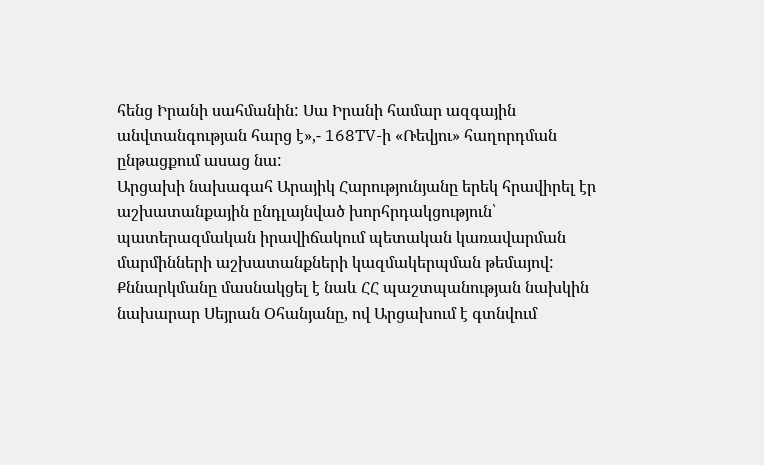հենց Իրանի սահմանին: Սա Իրանի համար ազգային անվտանգության հարց է»,- 168TV-ի «Ռեվյու» հաղորդման ընթացքում ասաց նա:
Արցախի նախագահ Արայիկ Հարությունյանը երեկ հրավիրել էր աշխատանքային ընդլայնված խորհրդակցություն՝ պատերազմական իրավիճակում պետական կառավարման մարմինների աշխատանքների կազմակերպման թեմայով: Քննարկմանը մասնակցել է նաև ՀՀ պաշտպանության նախկին նախարար Սեյրան Օհանյանը, ով Արցախում է գտնվում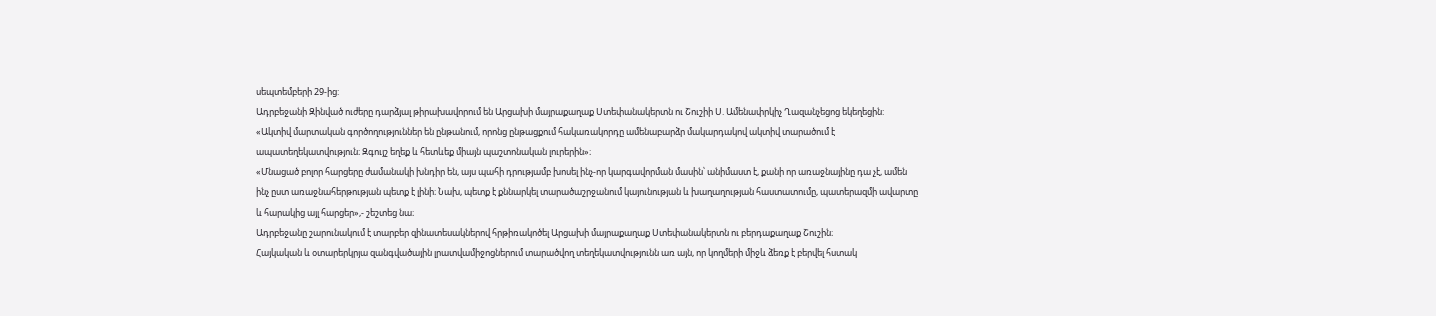սեպտեմբերի 29-ից:
Ադրբեջանի Զինված ուժերը դարձյալ թիրախավորում են Արցախի մայրաքաղաք Ստեփանակերտն ու Շուշիի Ս. Ամենափրկիչ Ղազանչեցոց եկեղեցին:
«Ակտիվ մարտական գործողություններ են ընթանում, որոնց ընթացքում հակառակորդը ամենաբարձր մակարդակով ակտիվ տարածում է ապատեղեկատվություն։ Զգույշ եղեք և հետևեք միայն պաշտոնական լուրերին»։
«Մնացած բոլոր հարցերը ժամանակի խնդիր են, այս պահի դրությամբ խոսել ինչ-որ կարգավորման մասին՝ անիմաստ է, քանի որ առաջնայինը դա չէ, ամեն ինչ ըստ առաջնահերթության պետք է լինի։ Նախ, պետք է քննարկել տարածաշրջանում կայունության և խաղաղության հաստատումը, պատերազմի ավարտը և հարակից այլ հարցեր»,- շեշտեց նա։
Ադրբեջանը շարունակում է տարբեր զինատեսակներով հրթիռակոծել Արցախի մայրաքաղաք Ստեփանակերտն ու բերդաքաղաք Շուշին։
Հայկական և օտարերկրյա զանգվածային լրատվամիջոցներում տարածվող տեղեկատվությունն առ այն, որ կողմերի միջև ձեռք է բերվել հստակ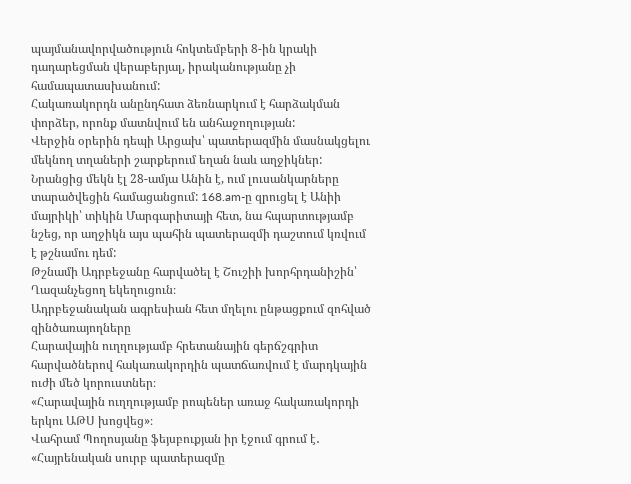պայմանավորվածություն հոկտեմբերի 8-ին կրակի դադարեցման վերաբերյալ, իրականությանը չի համապատասխանում:
Հակառակորդն անընդհատ ձեռնարկում է հարձակման փորձեր, որոնք մատնվում են անհաջողության:
Վերջին օրերին դեպի Արցախ՝ պատերազմին մասնակցելու մեկնող տղաների շարքերում եղան նաև աղջիկներ: Նրանցից մեկն էլ 28-ամյա Անին է, ում լուսանկարները տարածվեցին համացանցում: 168.am-ը զրուցել է Անիի մայրիկի՝ տիկին Մարգարիտայի հետ, նա հպարտությամբ նշեց, որ աղջիկն այս պահին պատերազմի դաշտում կռվում է թշնամու դեմ:
Թշնամի Ադրբեջանը հարվածել է Շուշիի խորհրդանիշին՝ Ղազանչեցող եկեղուցուն։
Ադրբեջանական ագրեսիան հետ մղելու ընթացքում զոհված զինծառայողները
Հարավային ուղղությամբ հրետանային գերճշգրիտ հարվածներով հակառակորդին պատճառվում է մարդկային ուժի մեծ կորուստներ։
«Հարավային ուղղությամբ րոպեներ առաջ հակառակորդի երկու ԱԹՍ խոցվեց»։
Վահրամ Պողոսյանը ֆեյսբուքյան իր էջում գրում է․ «Հայրենական սուրբ պատերազմը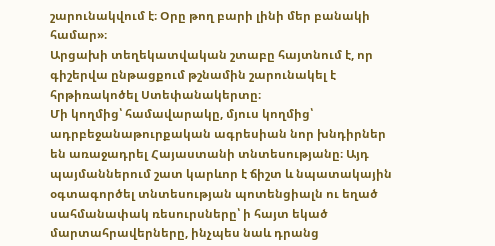շարունակվում է։ Օրը թող բարի լինի մեր բանակի համար»։
Արցախի տեղեկատվական շտաբը հայտնում է, որ գիշերվա ընթացքում թշնամին շարունակել է հրթիռակոծել Ստեփանակերտը։
Մի կողմից՝ համավարակը, մյուս կողմից՝ ադրբեջանաթուրքական ագրեսիան նոր խնդիրներ են առաջադրել Հայաստանի տնտեսությանը։ Այդ պայմաններում շատ կարևոր է ճիշտ և նպատակային օգտագործել տնտեսության պոտենցիալն ու եղած սահմանափակ ռեսուրսները՝ ի հայտ եկած մարտահրավերները, ինչպես նաև դրանց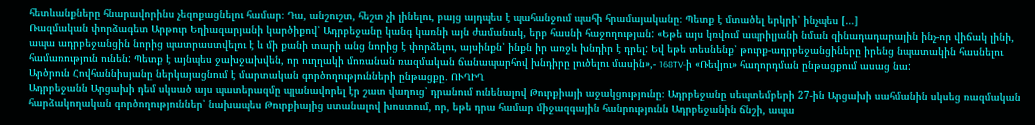հետևանքները հնարավորինս չեզոքացնելու համար։ Դա, անշուշտ, հեշտ չի լինելու, բայց այդպես է պահանջում պահի հրամայականը։ Պետք է մտածել երկրի՝ ինչպես […]
Ռազմական փորձագետ Արթուր Եղիազարյանի կարծիքով՝ Ադրբեջանը կանգ կառնի այն ժամանակ, երբ հասնի հաջողության: «Եթե այս կռվում ապրիլյանի նման զինադադարային ինչ-որ վիճակ լինի, ապա ադրբեջանցին նորից պատրաստվելու է և մի քանի տարի անց նորից է փորձելու, այսինքն՝ ինքն իր առջև խնդիր է դրել: Եվ եթե տեսնենք՝ թուրք-ադրբեջանցիները իրենց նպատակին հասնելու համառություն ունեն: Պետք է այնպես ջախջախվեն, որ ուղղակի մոռանան ռազմական ճանապարհով խնդիրը լուծելու մասին»,- 168TV-ի «Ռեվյու» հաղորդման ընթացքում ասաց նա:
Արծրուն Հովհաննիսյանը ներկայացնում է մարտական գործողությունների ընթացքը․ ՈՒՂԻՂ
Ադրբեջանն Արցախի դեմ սկսած այս պատերազմը պլանավորել էր շատ վաղուց՝ դրանում ունենալով Թուրքիայի աջակցությունը։ Ադրբեջանը սեպտեմբերի 27-ին Արցախի սահմանին սկսեց ռազմական հարձակողական գործողություններ՝ նախապես Թուրքիայից ստանալով խոստում, որ, եթե դրա համար միջազգային հանրությունն Ադրբեջանին ճնշի, ապա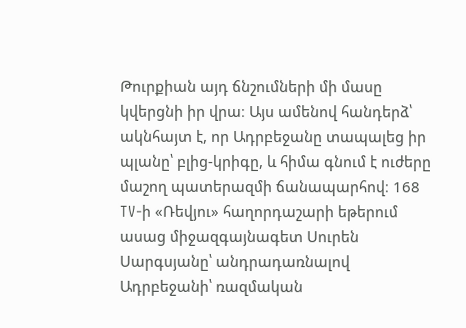Թուրքիան այդ ճնշումների մի մասը կվերցնի իր վրա։ Այս ամենով հանդերձ՝ ակնհայտ է, որ Ադրբեջանը տապալեց իր պլանը՝ բլից-կրիգը, և հիմա գնում է ուժերը մաշող պատերազմի ճանապարհով։ 168 TV-ի «Ռեվյու» հաղորդաշարի եթերում ասաց միջազգայնագետ Սուրեն Սարգսյանը՝ անդրադառնալով Ադրբեջանի՝ ռազմական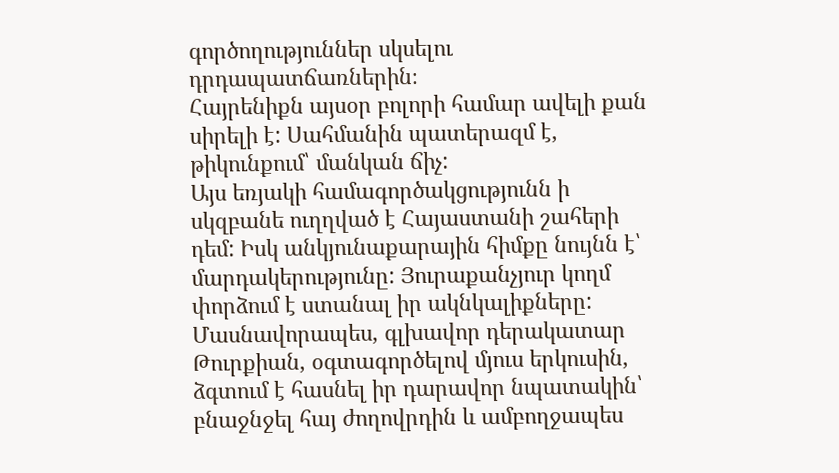գործողություններ սկսելու դրդապատճառներին։
Հայրենիքն այսօր բոլորի համար ավելի քան սիրելի է: Սահմանին պատերազմ է, թիկունքում՝ մանկան ճիչ:
Այս եռյակի համագործակցությունն ի սկզբանե ուղղված է Հայաստանի շահերի դեմ: Իսկ անկյունաքարային հիմքը նույնն է՝ մարդակերությունը: Յուրաքանչյուր կողմ փորձում է ստանալ իր ակնկալիքները: Մասնավորապես, գլխավոր դերակատար Թուրքիան, օգտագործելով մյուս երկուսին, ձգտում է հասնել իր դարավոր նպատակին՝ բնաջնջել հայ ժողովրդին և ամբողջապես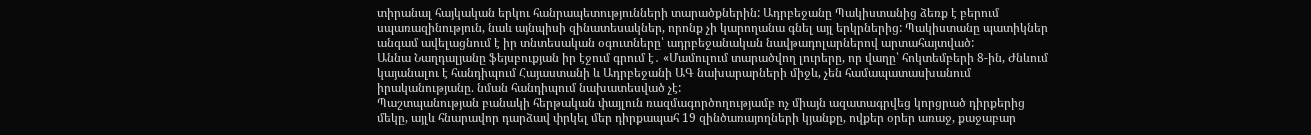տիրանալ հայկական երկու հանրապետությունների տարածքներին: Ադրբեջանը Պակիստանից ձեռք է բերում սպառազինություն, նաև այնպիսի զինատեսակներ, որոնք չի կարողանա գնել այլ երկրներից: Պակիստանը պատիկներ անգամ ավելացնում է իր տնտեսական օգուտները՝ ադրբեջանական նավթադոլարներով արտահայտված:
Աննա Նաղդալյանը ֆեյսբուքյան իր էջում գրում է․ «Մամուլում տարածվող լուրերը, որ վաղը՝ հոկտեմբերի 8-ին, Ժնևում կայանալու է հանդիպում Հայաստանի և Ադրբեջանի ԱԳ նախարարների միջև, չեն համապատասխանում իրականությանը. նման հանդիպում նախատեսված չէ:
Պաշտպանության բանակի հերթական փայլուն ռազմագործողությամբ ոչ միայն ազատագրվեց կորցրած դիրքերից մեկը, այլև հնարավոր դարձավ փրկել մեր դիրքապահ 19 զինծառայողների կյանքը, ովքեր օրեր առաջ, քաջաբար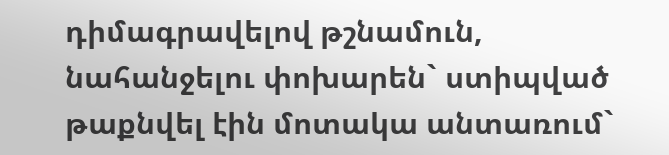դիմագրավելով թշնամուն, նահանջելու փոխարեն` ստիպված թաքնվել էին մոտակա անտառում`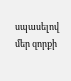սպասելով մեր զորքի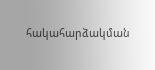հակահարձակման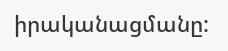իրականացմանը: